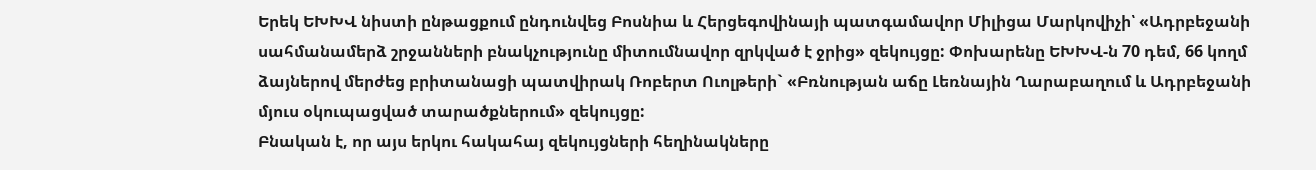Երեկ ԵԽԽՎ նիստի ընթացքում ընդունվեց Բոսնիա և Հերցեգովինայի պատգամավոր Միլիցա Մարկովիչի՝ «Ադրբեջանի սահմանամերձ շրջանների բնակչությունը միտումնավոր զրկված է ջրից» զեկույցը: Փոխարենը ԵԽԽՎ-ն 70 դեմ, 66 կողմ ձայներով մերժեց բրիտանացի պատվիրակ Ռոբերտ Ուոլթերի` «Բռնության աճը Լեռնային Ղարաբաղում և Ադրբեջանի մյուս օկուպացված տարածքներում» զեկույցը:
Բնական է, որ այս երկու հակահայ զեկույցների հեղինակները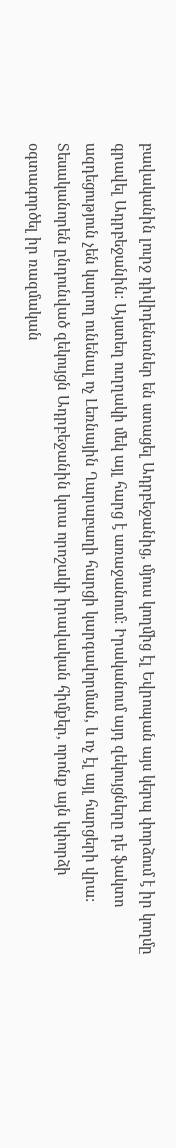բավականին լուրջ դիվիդենտներ են ստացել Ադրբեջանից, մյուս կողմից էլ Եվրոպան այս կերպ փորձում է իր կողմը գրավել Ադրբեջանին: Այստեղ ուղղակի մեկ այլ հարց է առաջանում: Իրականում այդ զեկույցները դե ֆակտո ազդեցություն չեն կարող ունենալ ոչ Լեռնային Ղարաբաղի հարցի կարգավորման, և ոչ էլ այլ հարցերի վրա:
Տեսականորեն ընդունված զեկույցն Ադրբեջանին կտա որոշակի իրավական հիմքեր, որոնք այն կփորձի օգտագործել իր ռազմական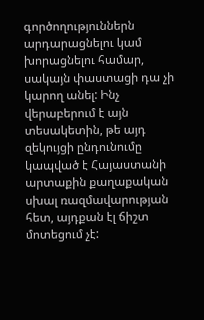գործողություններն արդարացնելու կամ խորացնելու համար, սակայն փաստացի դա չի կարող անել: Ինչ վերաբերում է այն տեսակետին, թե այդ զեկույցի ընդունումը կապված է Հայաստանի արտաքին քաղաքական սխալ ռազմավարության հետ, այդքան էլ ճիշտ մոտեցում չէ: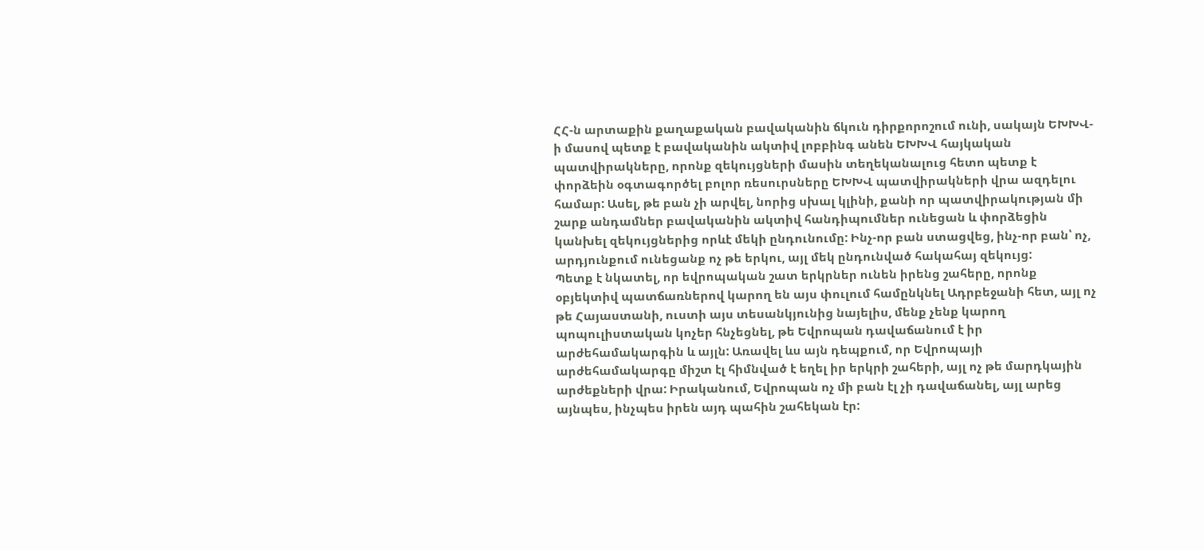ՀՀ-ն արտաքին քաղաքական բավականին ճկուն դիրքորոշում ունի, սակայն ԵԽԽՎ-ի մասով պետք է բավականին ակտիվ լոբբինգ անեն ԵԽԽՎ հայկական պատվիրակները, որոնք զեկույցների մասին տեղեկանալուց հետո պետք է փորձեին օգտագործել բոլոր ռեսուրսները ԵԽԽՎ պատվիրակների վրա ազդելու համար: Ասել, թե բան չի արվել, նորից սխալ կլինի, քանի որ պատվիրակության մի շարք անդամներ բավականին ակտիվ հանդիպումներ ունեցան և փորձեցին կանխել զեկույցներից որևէ մեկի ընդունումը: Ինչ-որ բան ստացվեց, ինչ-որ բան՝ ոչ, արդյունքում ունեցանք ոչ թե երկու, այլ մեկ ընդունված հակահայ զեկույց:
Պետք է նկատել, որ եվրոպական շատ երկրներ ունեն իրենց շահերը, որոնք օբյեկտիվ պատճառներով կարող են այս փուլում համընկնել Ադրբեջանի հետ, այլ ոչ թե Հայաստանի, ուստի այս տեսանկյունից նայելիս, մենք չենք կարող պոպուլիստական կոչեր հնչեցնել, թե Եվրոպան դավաճանում է իր արժեհամակարգին և այլն: Առավել ևս այն դեպքում, որ Եվրոպայի արժեհամակարգը միշտ էլ հիմնված է եղել իր երկրի շահերի, այլ ոչ թե մարդկային արժեքների վրա: Իրականում, Եվրոպան ոչ մի բան էլ չի դավաճանել, այլ արեց այնպես, ինչպես իրեն այդ պահին շահեկան էր: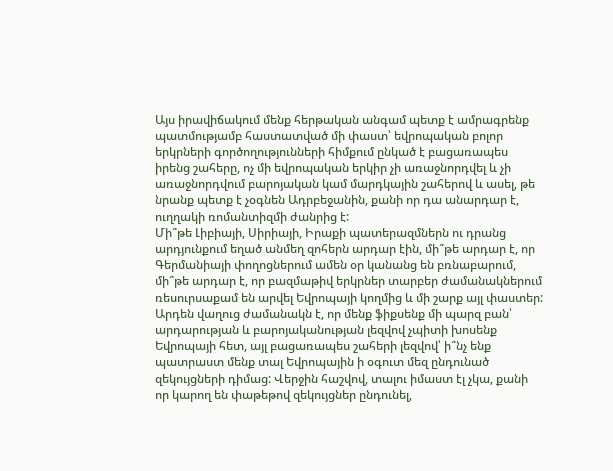Այս իրավիճակում մենք հերթական անգամ պետք է ամրագրենք պատմությամբ հաստատված մի փաստ՝ եվրոպական բոլոր երկրների գործողությունների հիմքում ընկած է բացառապես իրենց շահերը, ոչ մի եվրոպական երկիր չի առաջնորդվել և չի առաջնորդվում բարոյական կամ մարդկային շահերով և ասել, թե նրանք պետք է չօգնեն Ադրբեջանին, քանի որ դա անարդար է, ուղղակի ռոմանտիզմի ժանրից է:
Մի՞թե Լիբիայի, Սիրիայի, Իրաքի պատերազմներն ու դրանց արդյունքում եղած անմեղ զոհերն արդար էին, մի՞թե արդար է, որ Գերմանիայի փողոցներում ամեն օր կանանց են բռնաբարում, մի՞թե արդար է, որ բազմաթիվ երկրներ տարբեր ժամանակներում ռեսուրսաքամ են արվել Եվրոպայի կողմից և մի շարք այլ փաստեր:
Արդեն վաղուց ժամանակն է, որ մենք ֆիքսենք մի պարզ բան՝ արդարության և բարոյականության լեզվով չպիտի խոսենք Եվրոպայի հետ, այլ բացառապես շահերի լեզվով՝ ի՞նչ ենք պատրաստ մենք տալ Եվրոպային ի օգուտ մեզ ընդունած զեկույցների դիմաց: Վերջին հաշվով, տալու իմաստ էլ չկա, քանի որ կարող են փաթեթով զեկույցներ ընդունել,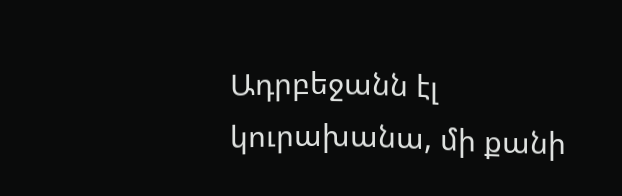Ադրբեջանն էլ կուրախանա, մի քանի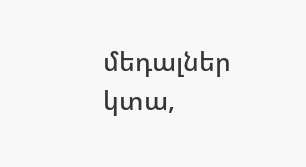մեդալներ կտա,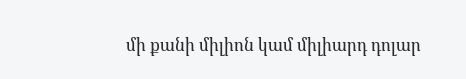մի քանի միլիոն կամ միլիարդ դոլար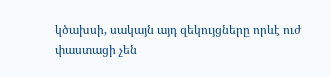կծախսի, սակայն այդ զեկույցները որևէ ուժ փաստացի չեն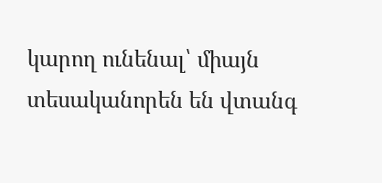կարող ունենալ՝ միայն տեսականորեն են վտանգ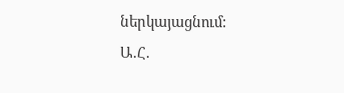ներկայացնում:
Ա.Հ.